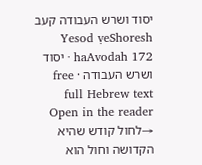יסוד ושרש העבודה קעב
Yesod ṿeShoresh haAvodah 172 · יסוד ושרש העבודה · free full Hebrew text
Open in the reader →לחול קודש שהיא הקדושה וחול הוא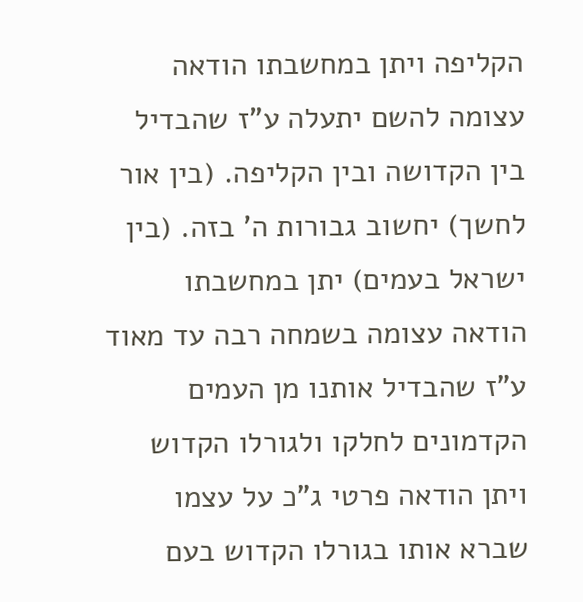הקליפה ויתן במחשבתו הודאה עצומה להשם יתעלה ע"ז שהבדיל בין הקדושה ובין הקליפה. (בין אור לחשך) יחשוב גבורות ה' בזה. (בין ישראל בעמים) יתן במחשבתו הודאה עצומה בשמחה רבה עד מאוד ע"ז שהבדיל אותנו מן העמים הקדמונים לחלקו ולגורלו הקדוש ויתן הודאה פרטי ג"כ על עצמו שברא אותו בגורלו הקדוש בעם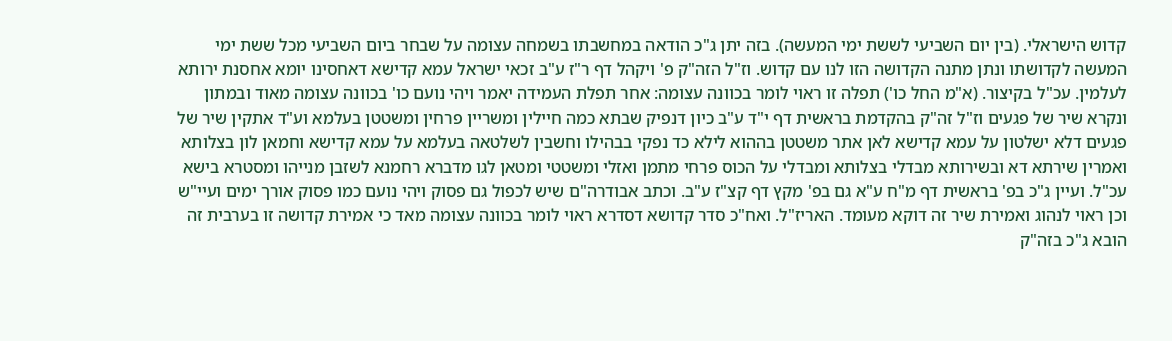קדוש הישראלי. (בין יום השביעי לששת ימי המעשה). בזה יתן ג"כ הודאה במחשבתו בשמחה עצומה על שבחר ביום השביעי מכל ששת ימי המעשה לקדושתו ונתן מתנה הקדושה הזו לנו עם קדוש. וז"ל הזה"ק פ' ויקהל דף ר"ז ע"ב זכאי ישראל עמא קדישא דאחסינו יומא אחסנת ירותא לעלמין. עכ"ל בקיצור. (א"מ החל כו') תפלה זו ראוי לומר בכוונה עצומה: אחר תפלת העמידה יאמר ויהי נועם כו' בכוונה עצומה מאוד ובמתון ונקרא שיר של פגעים וז"ל זה"ק בהקדמת בראשית דף י"ד ע"ב כיון דנפיק שבתא כמה חיילין ומשריין פרחין ומשטטן בעלמא וע"ד אתקין שיר של פגעים דלא ישלטון על עמא קדישא לאן אתר משטטן בההוא לילא כד נפקי בבהילו וחשבין לשלטאה בעלמא על עמא קדישא וחמאן לון בצלותא ואמרין שירתא דא ובשירותא מבדלי בצלותא ומבדלי על הכוס פרחי מתמן ואזלי ומשטטי ומטאן לגו מדברא רחמנא לשזבן מנייהו ומסטרא בישא עכ"ל. ועיין ג"כ בפ' בראשית דף מ"ח ע"א גם בפ' מקץ דף קצ"ז ע"ב. וכתב אבודרה"ם שיש לכפול גם פסוק ויהי נועם כמו פסוק אורך ימים ועיי"ש וכן ראוי לנהוג ואמירת שיר זה דוקא מעומד. האריז"ל. ואח"כ סדר קדושא דסדרא ראוי לומר בכוונה עצומה מאד כי אמירת קדושה זו בערבית זה הובא ג"כ בזה"ק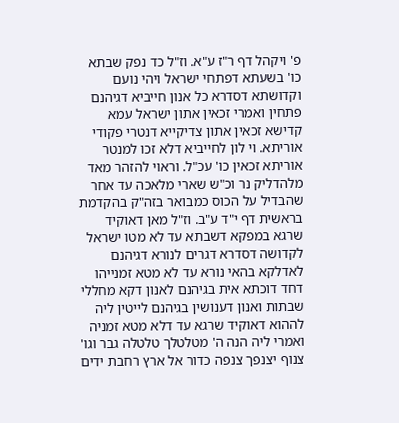פ' ויקהל דף ר"ז ע"א. וז"ל כד נפק שבתא כו' בשעתא דפתחי ישראל ויהי נועם וקדושתא דסדרא כל אנון חייביא דגיהנם פתחין ואמרי זכאין אתון ישראל עמא קדישא זכאין אתון צדיקייא דנטרי פקודי אוריתא. וי לון לחייביא דלא זכו למנטר אוריתא זכאין כו' עכ"ל. וראוי להזהר מאד מלהדליק נר וכ"ש שארי מלאכה עד אחר שהבדיל על הכוס כמבואר בזה"ק בהקדמת בראשית דף י"ד ע"ב. וז"ל מאן דאוקיד שרגא במפקא דשבתא עד לא מטו ישראל לקדושה דסדרא דגרים לנורא דגיהנם לאדלקא בהאי נורא עד לא מטא זמנייהו דחד דוכתא אית בגיהנם לאנון דקא מחללי שבתות ואנון דענושין בגיהנם לייטין ליה לההוא דאוקיד שרגא עד דלא מטא זמניה ואמרי ליה הנה ה' מטלטלך טלטלה גבר וגו' צנוף יצנפך צנפה כדור אל ארץ רחבת ידים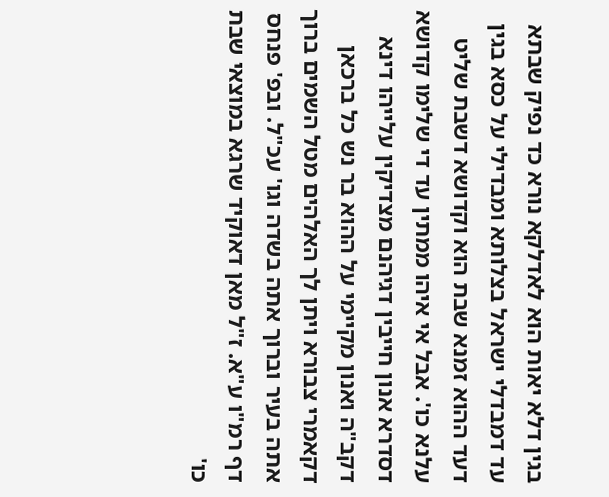בגין דלא יאות הוא לאדלקא נורא כד נפיק שבתא עד דמבדלי ישראל בצלותא ומבדילי על כסא בגין דעד ההוא זמנא שבת הוא וקדושא דשבת שליט עלנא כו'. אבל אי איהו ממתין עד די שלימו קדושא דסדרא אנון חייבין דגיהנם מצדיקין עלייהו דינא דקב"ה ואנון מקיימי על ההוא בר נש כל ברכאן דקאמרי צבורא ויתן לך האלהים מטל השמים ברוך אתה בעיר וברוך אתה בשדה וגו' עכ"ל. ובפ' פנחס דף רמ"ו ע"א. ז"ל מאן דאוקיד שרגא במוצאי שבת כו'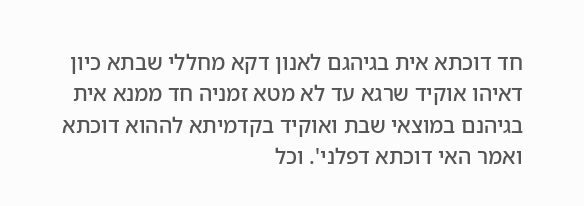חד דוכתא אית בגיהגם לאנון דקא מחללי שבתא כיון דאיהו אוקיד שרגא עד לא מטא זמניה חד ממנא אית בגיהנם במוצאי שבת ואוקיד בקדמיתא לההוא דוכתא ואמר האי דוכתא דפלני'. וכל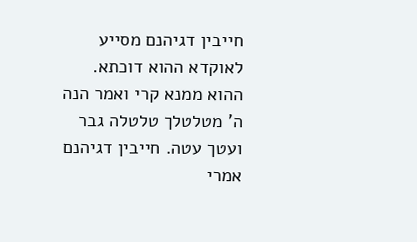חייבין דגיהנם מסייע לאוקדא ההוא דוכתא. ההוא ממנא קרי ואמר הנה ה' מטלטלך טלטלה גבר ועטך עטה. חייבין דגיהנם אמרי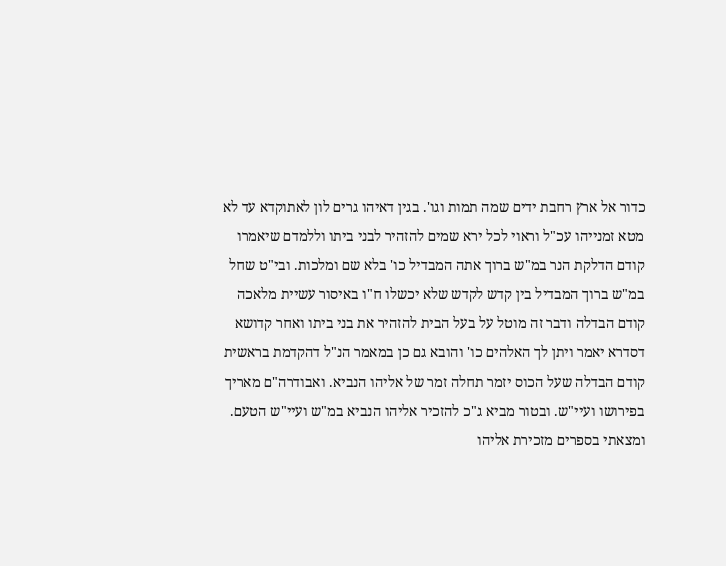כדור אל ארץ רחבת ידים שמה תמות וגו'. בגין דאיהו גרים לון לאתוקדא עד לא מטא זמנייהו עכ"ל וראוי לכל ירא שמים להזהיר לבני ביתו וללמדם שיאמרו קודם הדלקת הנר במ"ש ברוך אתה המבדיל כו' בלא שם ומלכות. ובי"ט שחל במ"ש ברוך המבדיל בין קדש לקדש שלא יכשלו ח"ו באיסור עשיית מלאכה קודם הבדלה ודבר זה מוטל על בעל הבית להזהיר את בני ביתו ואחר קדושא דסדרא יאמר ויתן לך האלהים כו' והובא גם כן במאמר הנ"ל דהקדמת בראשית קודם הבדלה שעל הכוס יזמר תחלה זמר של אליהו הנביא. ואבודרה"ם מאריך בפירושו ועיי"ש. ובטור מביא ג"כ להזכיר אליהו הנביא במ"ש ועיי"ש הטעם. ומצאתי בספרים מזכירת אליהו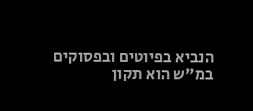הנביא בפיוטים ובפסוקים במ"ש הוא תקון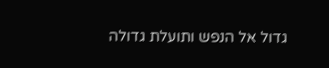גדול אל הנפש ותועלת גדולה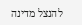להנצל מדינה